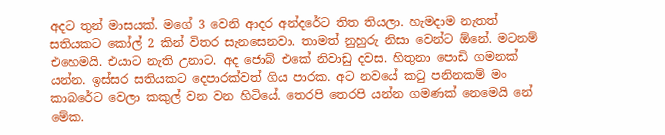අදට තුන් මාසයක්. මගේ 3 වෙනි ආදර අන්දරේට තිත තියලා. හැමදාම නැතත් සතියකට කෝල් 2 කින් විතර සැනසෙනවා. තාමත් නුහුරු නිසා වෙන්ට ඕනේ. මටනම් එහෙමයි. එයාට නැති උනාට. අද ජොබ් එකේ නිවාඩු දවස. හිතුනා පොඩි ගමනක් යන්න. ඉස්සර සතියකට දෙපාරක්වත් ගිය පාරක. අට නවයේ කටු පනිනකම් මං කාබරේට වෙලා කකුල් වන වන හිටියේ. තෙරපි තෙරපි යන්න ගමණක් නෙමෙයි නේ මේක.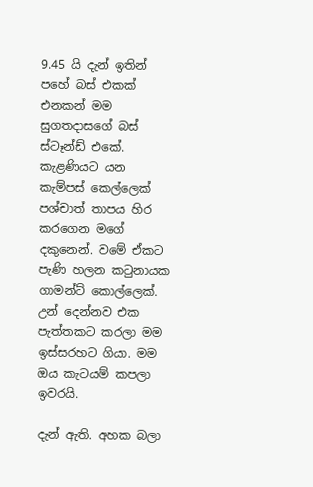9.45 යි දැන් ඉතින් පහේ බස් එකක් එනකන් මම සුගතදාසගේ බස් ස්ටෑන්ඩ් එකේ. කැළණියට යන කැම්පස් කෙල්ලෙක් පශ්චාත් තාපය හිර කරගෙන මගේ දකුනෙන්. වමේ ඒකට පැණි හලන කටුනායක ගාමන්ට් කොල්ලෙක්. උන් දෙන්නව එක පැත්තකට කරලා මම ඉස්සරහට ගියා. මම ඔය කැටයම් කපලා ඉවරයි.

දැන් ඇති. අහක බලා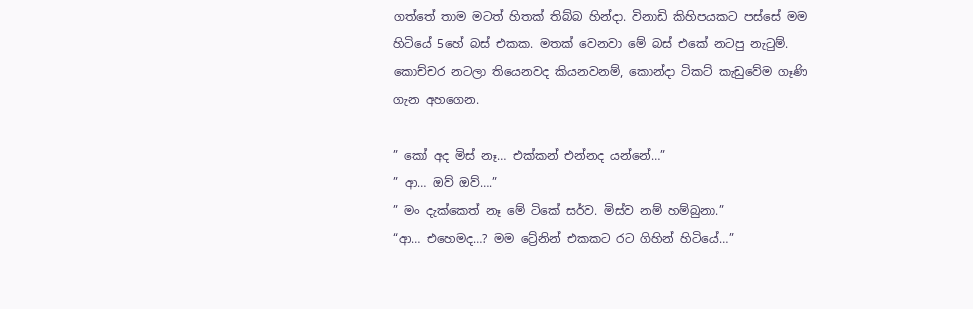ගත්තේ තාම මටත් හිතක් තිබ්බ හින්දා. විනාඩි කිහිපයකට පස්සේ මම හිටියේ 5හේ බස් එකක. මතක් වෙනවා මේ බස් එකේ නටපු නැටුම්. කොච්චර නටලා තියෙනවද කියනවනම්, කොන්දා ටිකට් කැඩුවේම ගෑණි ගැන අහගෙන.

” කෝ අද මිස් නෑ… එක්කන් එන්නද යන්නේ…”
” ආ… ඔව් ඔව්….”
” මං දැක්කෙත් නෑ මේ ටිකේ සර්ව. මිස්ව නම් හම්බුනා.”
“ආ… එහෙමද…? මම ට්‍රේනින් එකකට රට ගිහින් හිටියේ…”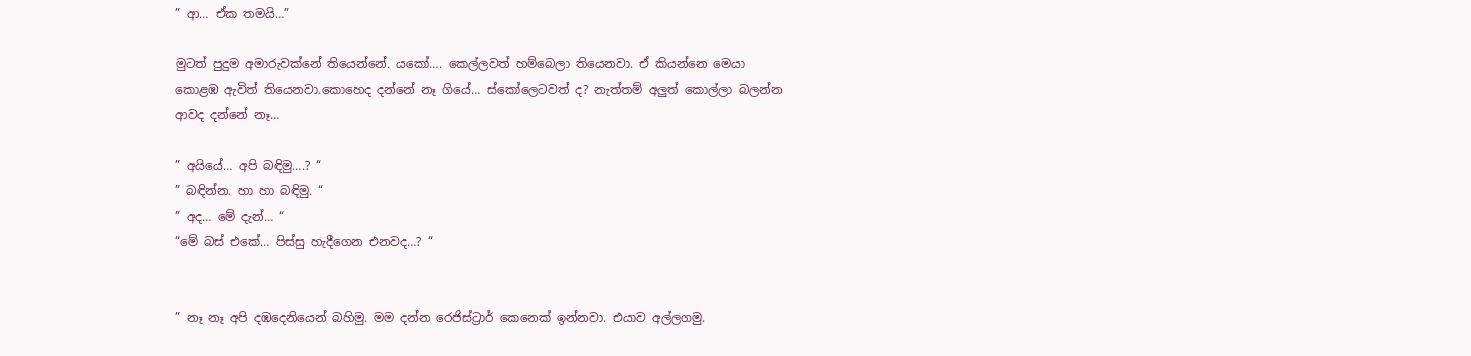” ආ… ඒක තමයි…”

මුටත් පුදුම අමාරුවක්නේ තියෙන්නේ. යකෝ…. කෙල්ලවත් හම්බෙලා තියෙනවා. ඒ කියන්නෙ මෙයා කොළඹ ඇවිත් තියෙනවා.කොහෙද දන්නේ නෑ ගියේ… ස්කෝලෙටවත් ද? නැත්තම් අලුත් කොල්ලා බලන්න ආවද දන්නේ නෑ…

” අයියේ… අපි බඳිමු….? “
” බඳින්න. හා හා බඳිමු. “
” අද… මේ දැන්… “
“මේ බස් එකේ… පිස්සු හැදීගෙන එනවද…? “


” නෑ නෑ අපි දඹදෙනියෙන් බහිමු. මම දන්න රෙජිස්ට්‍රාර් කෙනෙක් ඉන්නවා. එයාව අල්ලගමු.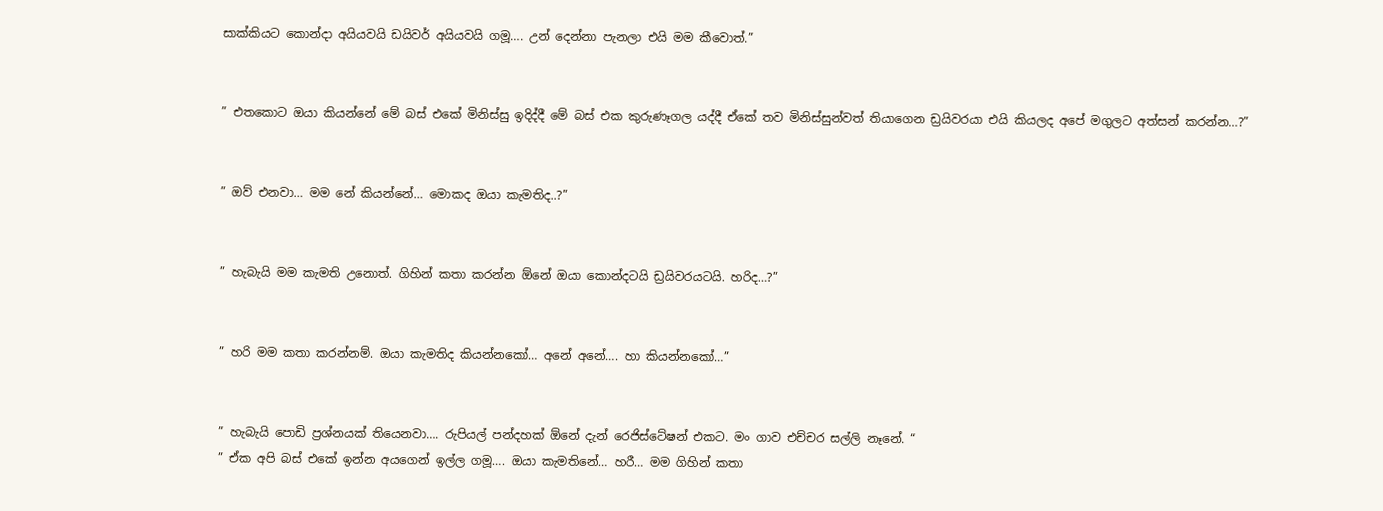සාක්කියට කොන්දා අයියවයි ඩයිවර් අයියවයි ගමූ…. උන් දෙන්නා පැනලා එයි මම කීවොත්.”


” එතකොට ඔයා කියන්නේ මේ බස් එකේ මිනිස්සු ඉදිද්දී මේ බස් එක කුරුණෑගල යද්දී ඒකේ තව මිනිස්සුන්වත් තියාගෙන ඩ්‍රයිවරයා එයි කියලද අපේ මගුලට අත්සන් කරන්න…?”


” ඔව් එනවා… මම නේ කියන්නේ… මොකද ඔයා කැමතිද..?”


” හැබැයි මම කැමති උනොත්. ගිහින් කතා කරන්න ඕනේ ඔයා කොන්දටයි ඩ්‍රයිවරයටයි. හරිද…?”


” හරි මම කතා කරන්නම්. ඔයා කැමතිද කියන්නකෝ… අනේ අනේ…. හා කියන්නකෝ…”


” හැබැයි පොඩි ප්‍රශ්නයක් තියෙනවා…. රුපියල් පන්දහක් ඕනේ දැන් රෙජිස්ටේෂන් එකට. මං ගාව එච්චර සල්ලි නෑනේ. “
” ඒක අපි බස් එකේ ඉන්න අයගෙන් ඉල්ල ගමූ…. ඔයා කැමතිනේ… හරී… මම ගිහින් කතා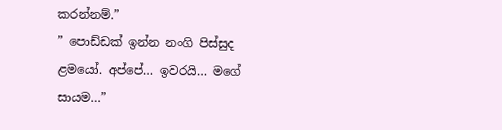කරන්නම්.”
” පොඩ්ඩක් ඉන්න නංගි පිස්සුද ළමයෝ. අප්පේ… ඉවරයි… මගේ සායම…”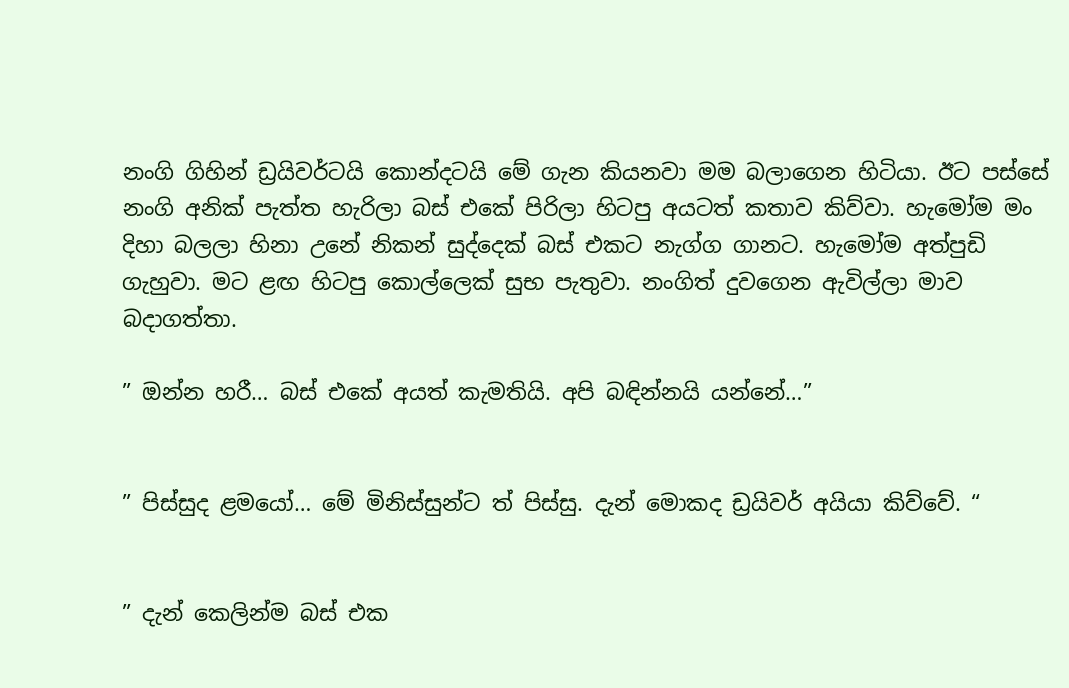නංගි ගිහින් ඩ්‍රයිවර්ටයි කොන්දටයි මේ ගැන කියනවා මම බලාගෙන හිටියා. ඊට පස්සේ නංගි අනික් පැත්ත හැරිලා බස් එකේ පිරිලා හිටපු අයටත් කතාව කිව්වා. හැමෝම මං දිහා බලලා හිනා උනේ නිකන් සුද්දෙක් බස් එකට නැග්ග ගානට. හැමෝම අත්පුඩි ගැහුවා. මට ළඟ හිටපු කොල්ලෙක් සුභ පැතුවා. නංගිත් දුවගෙන ඇවිල්ලා මාව බදාගත්තා.

” ඔන්න හරී… බස් එකේ අයත් කැමතියි. අපි බඳින්නයි යන්නේ…”


” පිස්සුද ළමයෝ… මේ මිනිස්සුන්ට ත් පිස්සු. දැන් මොකද ඩ්‍රයිවර් අයියා කිව්වේ. “


” දැන් කෙලින්ම බස් එක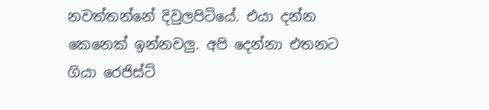නවත්තන්නේ දිවුලපිටියේ. එයා දන්න කෙනෙක් ඉන්නවලු. අපි දෙන්නා එතනට ගියා රෙජිස්ට්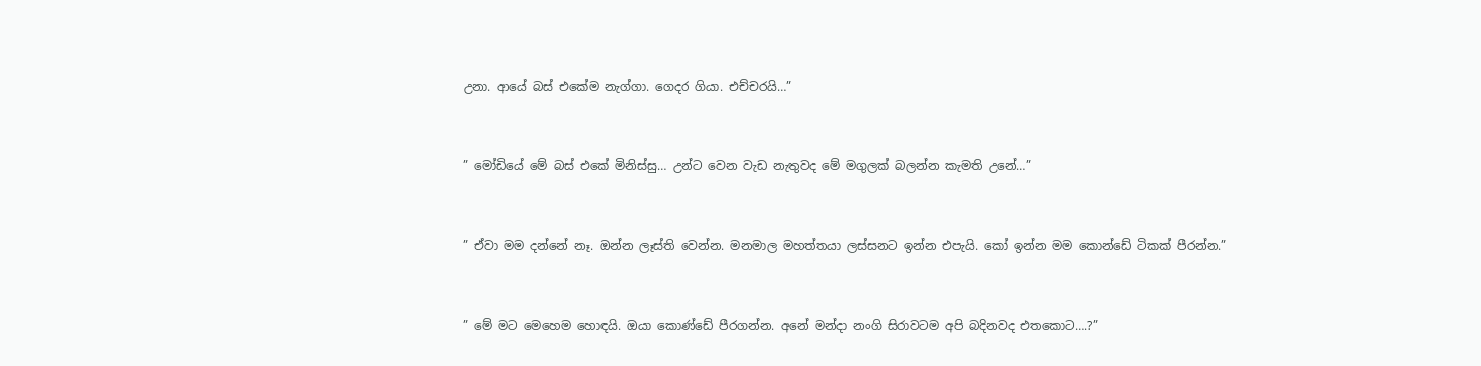උනා. ආයේ බස් එකේම නැග්ගා. ගෙදර ගියා. එච්චරයි…”


” මෝඩියේ මේ බස් එකේ මිනිස්සු… උන්ට වෙන වැඩ නැතුවද මේ මගුලක් බලන්න කැමති උනේ…”


” ඒවා මම දන්නේ නෑ. ඔන්න ලෑස්ති වෙන්න. මනමාල මහත්තයා ලස්සනට ඉන්න එපැයි. කෝ ඉන්න මම කොන්ඩේ ටිකක් පීරන්න.”


” මේ මට මෙහෙම හොඳයි. ඔයා කොණ්ඩේ පීරගන්න. අනේ මන්දා නංගි සිරාවටම අපි බදිනවද එතකොට….?”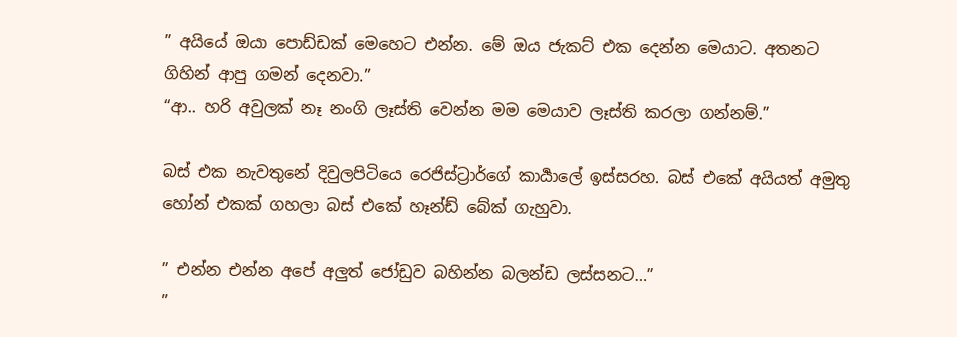” අයියේ ඔයා පොඩ්ඩක් මෙහෙට එන්න. මේ ඔය ජැකට් එක දෙන්න මෙයාට. අතනට ගිහින් ආපු ගමන් දෙනවා.”
“ආ.. හරි අවුලක් නෑ නංගි ලෑස්ති වෙන්න මම මෙයාව ලෑස්ති කරලා ගන්නම්.”

බස් එක නැවතුනේ දිවුලපිටියෙ රෙජිස්ට්‍රාර්ගේ කාර්‍යාලේ ඉස්සරහ. බස් එකේ අයියත් අමුතු හෝන් එකක් ගහලා බස් එකේ හෑන්ඩ් බේක් ගැහුවා.

” එන්න එන්න අපේ අලුත් ජෝඩුව බහින්න බලන්ඩ ලස්සනට…”
”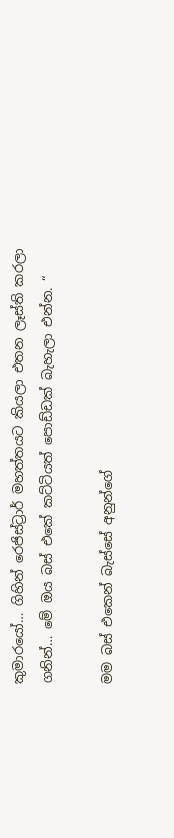කුමාරයෝ… ගිහින් රෙජිස්ට්‍රාර් මහත්තයට කියලා එතන ලෑස්ති කරලා ගනින්… මේ ඔය බස් එකේ කට්ටියත් පොඩ්ඩක් බැහැලා එන්න. “

මම බස් එකෙන් බැස්සේ අනුන්ගේ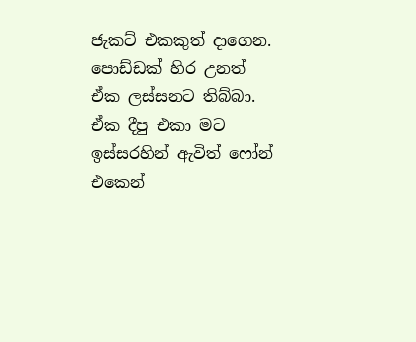ජැකට් එකකුත් දාගෙන. පොඩ්ඩක් හිර උනත් ඒක ලස්සනට තිබ්බා. ඒක දීපු එකා මට ඉස්සරහින් ඇවිත් ෆෝන් එකෙන්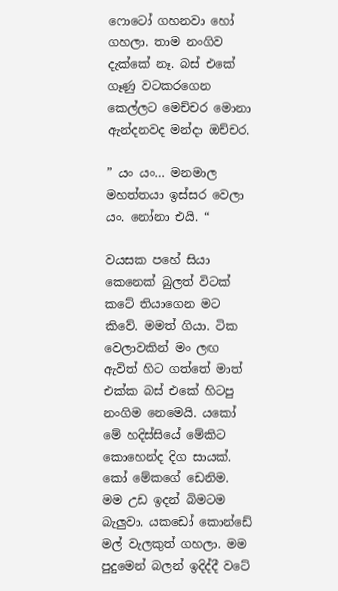ෆොටෝ ගහනවා හෝ ගහලා. තාම නංගිව දැක්කේ නෑ. බස් එකේ ගෑණු වටකරගෙන කෙල්ලට මෙච්චර මොනා ඇන්දනවද මන්දා ඔච්චර.

” යං යං… මනමාල මහත්තයා ඉස්සර වෙලා යං. නෝනා එයි. “

වයසක පහේ සියා කෙනෙක් බුලත් විටක් කටේ තියාගෙන මට කිවේ. මමත් ගියා. ටික වෙලාවකින් මං ලඟ ඇවිත් හිට ගත්තේ මාත් එක්ක බස් එකේ හිටපු නංගිම නෙමෙයි. යකෝ මේ හදිස්සියේ මේකිට කොහෙන්ද දිග සායක්. කෝ මේකගේ ඩෙනිම. මම උඩ ඉදන් බිමටම බැලුවා. යකඩෝ කොන්ඩේ මල් වැලකුත් ගහලා. මම පුදුමෙන් බලන් ඉදිද්දී වටේ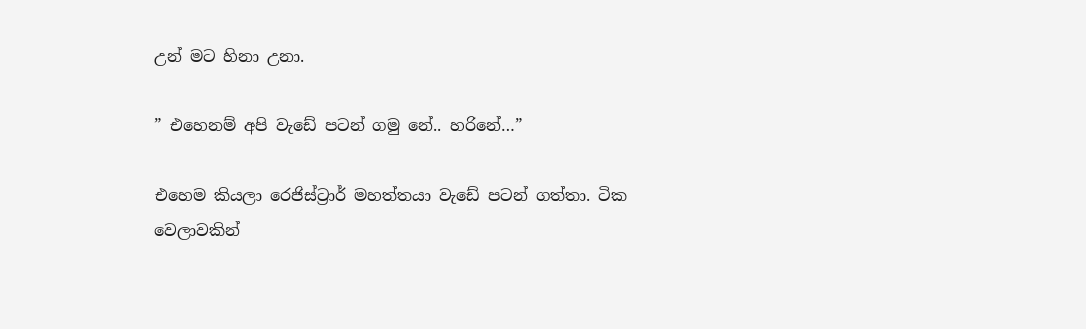උන් මට හිනා උනා.

” එහෙනම් අපි වැඩේ පටන් ගමු නේ.. හරිනේ…”

එහෙම කියලා රෙජිස්ට්‍රාර් මහත්තයා වැඩේ පටන් ගත්තා. ටික වෙලාවකින්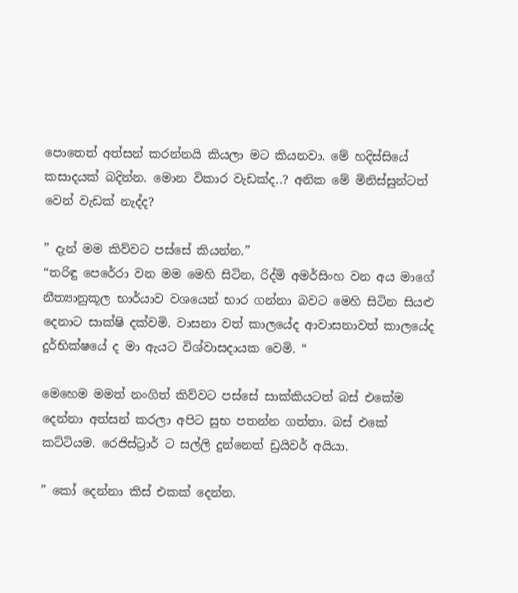පොතෙත් අත්සන් කරන්නයි කියලා මට කියනවා. මේ හදිස්සියේ කසාදයක් බදින්න. මොන විකාර වැඩක්ද..? අනික මේ මිනිස්සුන්ටත් වෙන් වැඩක් නැද්ද?

” දැන් මම කිව්වට පස්සේ කියන්න.”
“තරිඳු පෙරේරා වන මම මෙහි සිටින, රිද්මි අමර්සිංහ වන අය මාගේ නීත්‍යානුකූල භාර්යාව වශයෙන් භාර ගන්නා බවට මෙහි සිටින සියළු දෙනාට සාක්ෂි දක්වමි. වාසනා වත් කාලයේද ආවාසනාවත් කාලයේද දුර්භික්ෂයේ ද මා ඇයට විශ්වාසදායක වෙමි. “

මෙහෙම මමත් නංගිත් කිව්වට පස්සේ සාක්කියටත් බස් එකේම දෙන්නා අත්සන් කරලා අපිට සුභ පතන්න ගත්තා. බස් එකේ කට්ටියම. රෙජිස්ට්‍රාර් ට සල්ලි දුන්නෙත් ඩ්‍රයිවර් අයියා.

” කෝ දෙන්නා කිස් එකක් දෙන්න.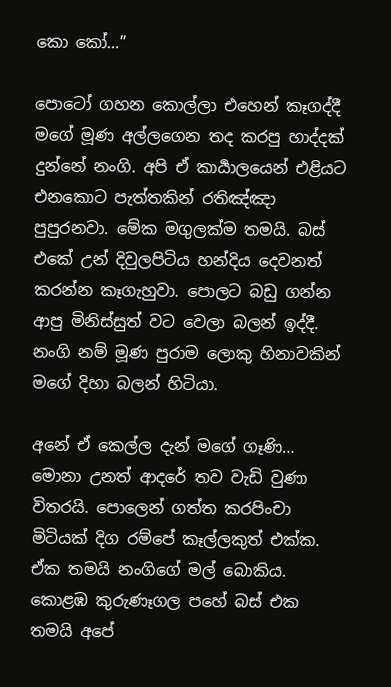කො කෝ…”

පොටෝ ගහන කොල්ලා එහෙන් කෑගද්දී මගේ මූණ අල්ලගෙන තද කරපු හාද්දක් දුන්නේ නංගි. අපි ඒ කාර්‍යාලයෙන් එළියට එනකොට පැත්තකින් රතිඤ්ඤා පුපුරනවා. මේක මගුලක්ම තමයි. බස් එකේ උන් දිවුලපිටිය හන්දිය දෙවනත් කරන්න කෑගැහුවා. පොලට බඩු ගන්න ආපු මිනිස්සුත් වට වෙලා බලන් ඉද්දී. නංගි නම් මූණ පුරාම ලොකු හිනාවකින් මගේ දිහා බලන් හිටියා.

අනේ ඒ කෙල්ල දැන් මගේ ගෑණි… මොනා උනත් ආදරේ තව වැඩි වුණා විතරයි. පොලෙන් ගත්ත කරපිංචා මිටියක් දිග රම්පේ කෑල්ලකුත් එක්ක. ඒක තමයි නංගිගේ මල් බොකිය. කොළඹ කුරුණෑගල පහේ බස් එක තමයි අපේ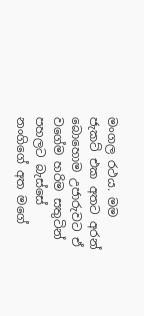මංගල රථය. මම ජැකට් එක අතට අරන් බොහොම උජාරුවට ඒ වගේම හරිම සතුටින් පහලට බැස්සේ නංගිගේ අත මගේ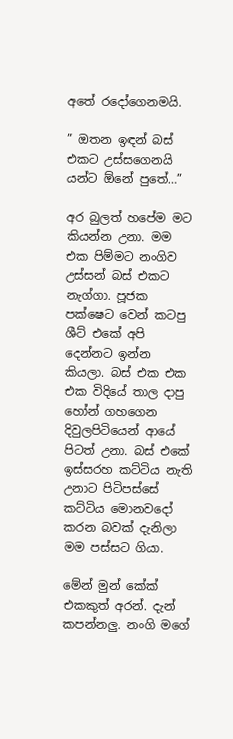අතේ රදෝගෙනමයි.

” ඔතන ඉඳන් බස් එකට උස්සගෙනයි යන්ට ඕනේ පුතේ…”

අර බුලත් හපේම මට කියන්න උනා. මම එක පිම්මට නංගිව උස්සන් බස් එකට නැග්ගා. පූජක පක්ෂෙට වෙන් කටපු ශීට් එකේ අපි දෙන්නට ඉන්න කියලා. බස් එක එක එක විදියේ තාල දාපු හෝන් ගහගෙන දිවුලපිටියෙන් ආයේ පිටත් උනා. බස් එකේ ඉස්සරහ කට්ටිය නැති උනාට පිටිපස්සේ කට්ටිය මොනවදෝ කරන බවක් දැනිලා මම පස්සට ගියා.

මේන් මුන් කේක් එකකුත් අරන්. දැන් කපන්නලු. නංගි මගේ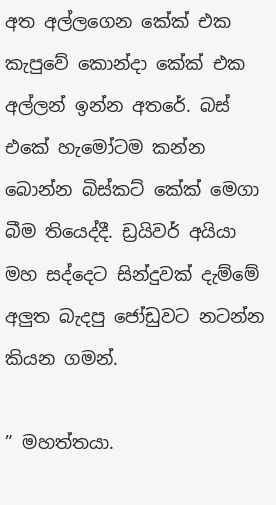අත අල්ලගෙන කේක් එක කැපුවේ කොන්දා කේක් එක අල්ලන් ඉන්න අතරේ. බස් එකේ හැමෝටම කන්න බොන්න බිස්කට් කේක් මෙගා බීම තියෙද්දී. ඩ්‍රයිවර් අයියා මහ සද්දෙට සින්දුවක් දැම්මේ අලුත බැදපු ජෝඩුවට නටන්න කියන ගමන්.

” මහත්තයා.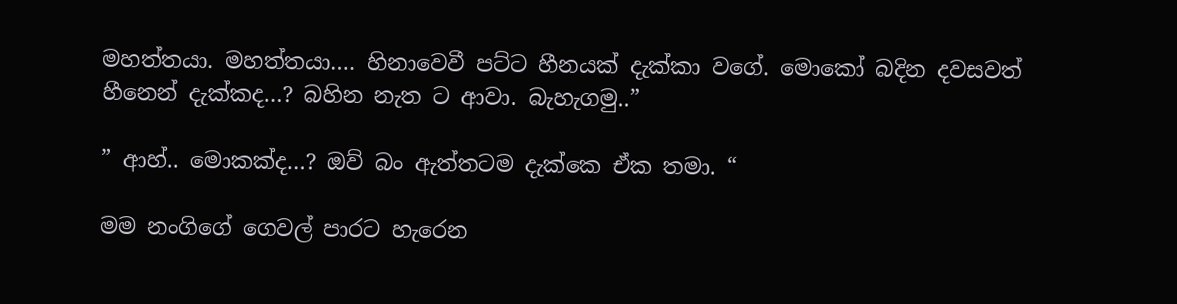මහත්තයා. මහත්තයා…. හිනාවෙවී පට්ට හීනයක් දැක්කා වගේ. මොකෝ බදින දවසවත් හීනෙන් දැක්කද…? බහින නැත ට ආවා. බැහැගමු..”

” ආහ්.. මොකක්ද…? ඔව් බං ඇත්තටම දැක්කෙ ඒක තමා. “

මම නංගිගේ ගෙවල් පාරට හැරෙන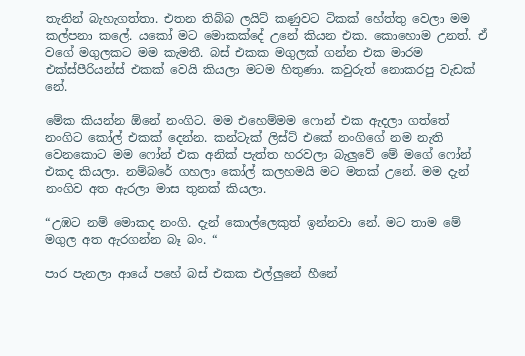තැනින් බැහැගත්තා. එතන තිබ්බ ලයිට් කණුවට ටිකක් හේත්තු වෙලා මම කල්පනා කලේ. යකෝ මට මොකක්දේ උනේ කියන එක. කොහොම උනත්. ඒ වගේ මගුලකට මම කැමතී. බස් එකක මගුලක් ගන්න එක මාරම එක්ස්පීරියන්ස් එකක් වෙයි කියලා මටම හිතුණා. කවුරුත් නොකරපු වැඩක් නේ.

මේක කියන්න ඕනේ නංගිට. මම එහෙම්මම ෆොන් එක ඇදලා ගත්තේ නංගිට කෝල් එකක් දෙන්න. කන්ටැක් ලිස්ට් එකේ නංගිගේ නම නැති වෙනකොට මම ෆෝන් එක අනික් පැත්ත හරවලා බැලුවේ මේ මගේ ෆෝන් එකද කියලා. නම්බරේ ගහලා කෝල් කලහමයි මට මතක් උනේ. මම දැන් නංගිව අත ඇරලා මාස තුනක් කියලා.

“උඹට නම් මොකද නංගි. දැන් කොල්ලෙකුත් ඉන්නවා නේ. මට තාම මේ මගුල අත ඇරගන්න බෑ බං. “

පාර පැනලා ආයේ පහේ බස් එකක එල්ලුනේ හීනේ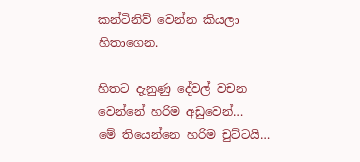කන්ටිනිව් වෙන්න කියලා හිතාගෙන.

හිතට දැනුණු දේවල් වචන වෙන්නේ හරිම අඩුවෙන්…
මේ තියෙන්නෙ හරිම චුට්ටයි…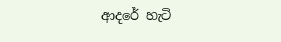ආදරේ හැටි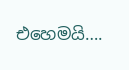එහෙමයි….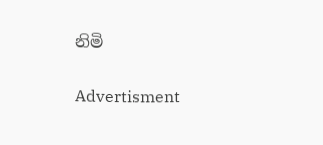නිමි

Advertisment